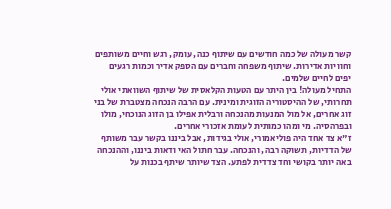קשר מעולה של כמה חודשים עם שיתוף כנה, עומק, רגש וחיים משותפים וחוויות אדירות. שיתוף משפחה וחברים עם הספק אדיר וכמות רגעים יפים לחיים שלמים.
התחיל מעולה! בין היתר עם הטעות הקלאסית של שיתוף השוואתי אולי תחרותי, של ההיסטוריה הזוגית ומינית. עם הרבה הנכחה מצטברת של בני זוג אחרים, אל מול המנעות מהנכחה ורבלית אפילו בן הזוג הנוכחי, מולו ובפרהסיה. מי ומהו כמותית לעומת אזכורי אחרים.
ז"א צד אחד היה פוליאמורי, אולי בגידות, אבל ביננו בקשר עבר משותף של הדדיות, תשוקה רבה, והנכחה. עבר חתול האי ודאות ביננו, וההנכחה באה יותר בקושי וחד צדדית לפתע. הצד שיותר שיתף בכנות על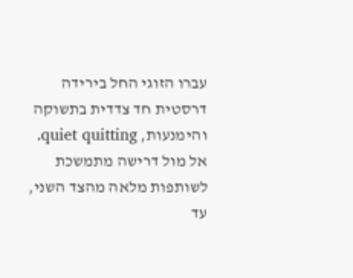עברו הזוגי החל בירידה דרסטית חד צדדית בתשוקה והימנעות, quiet quitting. אל מול דרישה מתמשכת לשותפות מלאה מהצד השני, עד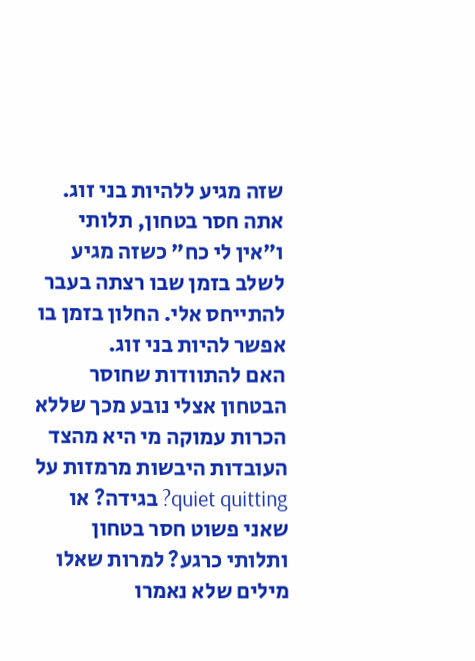שזה מגיע ללהיות בני זוג. אתה חסר בטחון, תלותי ו"אין לי כח" כשזה מגיע לשלב בזמן שבו רצתה בעבר להתייחס אלי. החלון בזמן בו אפשר להיות בני זוג.
האם להתוודות שחוסר הבטחון אצלי נובע מכך שללא הכרות עמוקה מי היא מהצד העובדות היבשות מרמזות על quiet quitting? בגידה? או שאני פשוט חסר בטחון ותלותי כרגע? למרות שאלו מילים שלא נאמרו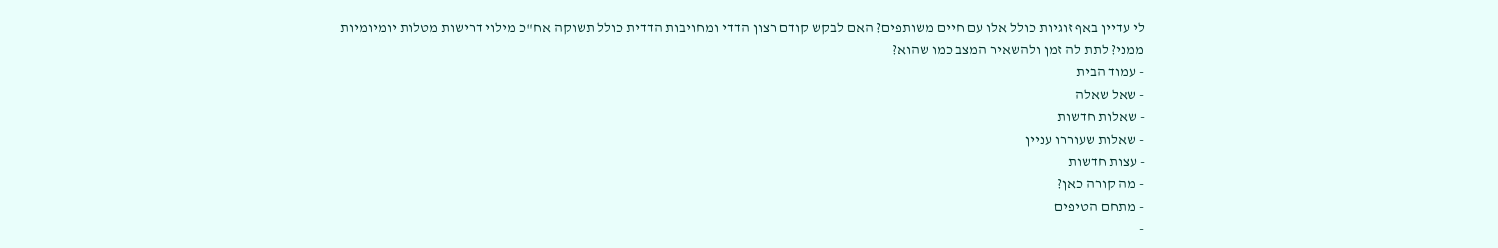לי עדיין באף זוגיות כולל אלו עם חיים משותפים? האם לבקש קודם רצון הדדי ומחויבות הדדית כולל תשוקה אח"כ מילוי דרישות מטלות יומיומיות ממני? לתת לה זמן ולהשאיר המצב כמו שהוא?
- עמוד הבית
- שאל שאלה
- שאלות חדשות
- שאלות שעוררו עניין
- עצות חדשות
- מה קורה כאן?
- מתחם הטיפים
-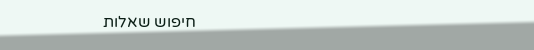חיפוש שאלות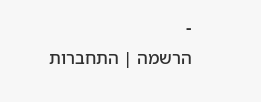-
הרשמה | התחברות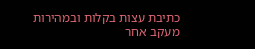כתיבת עצות בקלות ובמהירות
מעקב אחר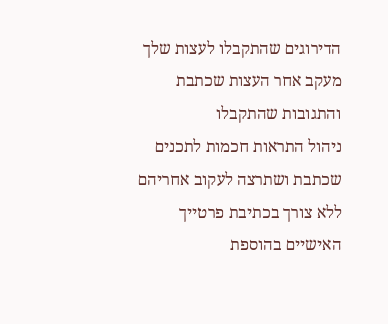הדירוגים שהתקבלו לעצות שלך
מעקב אחר העצות שכתבת והתגובות שהתקבלו
ניהול התראות חכמות לתכנים שכתבת ושתרצה לעקוב אחריהם
ללא צורך בכתיבת פרטייך האישיים בהוספת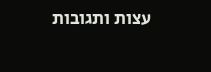עצות ותגובות